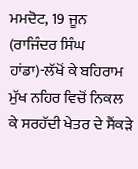ਮਮਦੋਟ, 19 ਜੂਨ (ਰਾਜਿੰਦਰ ਸਿੰਘ ਹਾਂਡਾ)-ਲੱਖੋਂ ਕੇ ਬਹਿਰਾਮ ਮੁੱਖ ਨਹਿਰ ਵਿਚੋਂ ਨਿਕਲ ਕੇ ਸਰਹੱਦੀ ਖੇਤਰ ਦੇ ਸੈਂਕੜੇ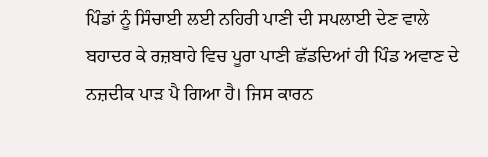ਪਿੰਡਾਂ ਨੂੰ ਸਿੰਚਾਈ ਲਈ ਨਹਿਰੀ ਪਾਣੀ ਦੀ ਸਪਲਾਈ ਦੇਣ ਵਾਲੇ ਬਹਾਦਰ ਕੇ ਰਜ਼ਬਾਹੇ ਵਿਚ ਪੂਰਾ ਪਾਣੀ ਛੱਡਦਿਆਂ ਹੀ ਪਿੰਡ ਅਵਾਣ ਦੇ ਨਜ਼ਦੀਕ ਪਾੜ ਪੈ ਗਿਆ ਹੈ। ਜਿਸ ਕਾਰਨ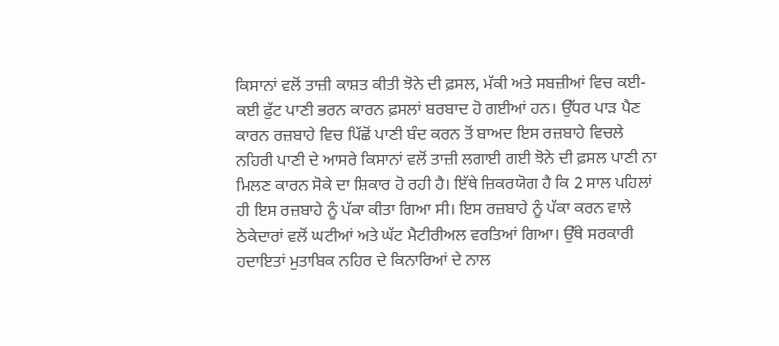ਕਿਸਾਨਾਂ ਵਲੋਂ ਤਾਜ਼ੀ ਕਾਸ਼ਤ ਕੀਤੀ ਝੋਨੇ ਦੀ ਫ਼ਸਲ, ਮੱਕੀ ਅਤੇ ਸਬਜ਼ੀਆਂ ਵਿਚ ਕਈ-ਕਈ ਫੁੱਟ ਪਾਣੀ ਭਰਨ ਕਾਰਨ ਫ਼ਸਲਾਂ ਬਰਬਾਦ ਹੋ ਗਈਆਂ ਹਨ। ਉੱਧਰ ਪਾੜ ਪੈਣ ਕਾਰਨ ਰਜ਼ਬਾਹੇ ਵਿਚ ਪਿੱਛੋਂ ਪਾਣੀ ਬੰਦ ਕਰਨ ਤੋਂ ਬਾਅਦ ਇਸ ਰਜ਼ਬਾਹੇ ਵਿਚਲੇ ਨਹਿਰੀ ਪਾਣੀ ਦੇ ਆਸਰੇ ਕਿਸਾਨਾਂ ਵਲੋਂ ਤਾਜ਼ੀ ਲਗਾਈ ਗਈ ਝੋਨੇ ਦੀ ਫ਼ਸਲ ਪਾਣੀ ਨਾ ਮਿਲਣ ਕਾਰਨ ਸੋਕੇ ਦਾ ਸ਼ਿਕਾਰ ਹੋ ਰਹੀ ਹੈ। ਇੱਥੇ ਜ਼ਿਕਰਯੋਗ ਹੈ ਕਿ 2 ਸਾਲ ਪਹਿਲਾਂ ਹੀ ਇਸ ਰਜ਼ਬਾਹੇ ਨੂੰ ਪੱਕਾ ਕੀਤਾ ਗਿਆ ਸੀ। ਇਸ ਰਜ਼ਬਾਹੇ ਨੂੰ ਪੱਕਾ ਕਰਨ ਵਾਲੇ ਠੇਕੇਦਾਰਾਂ ਵਲੋਂ ਘਟੀਆਂ ਅਤੇ ਘੱਟ ਮੈਟੀਰੀਅਲ ਵਰਤਿਆਂ ਗਿਆ। ਉੱਥੇ ਸਰਕਾਰੀ ਹਦਾਇਤਾਂ ਮੁਤਾਬਿਕ ਨਹਿਰ ਦੇ ਕਿਨਾਰਿਆਂ ਦੇ ਨਾਲ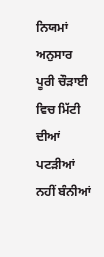ਨਿਯਮਾਂ ਅਨੁਸਾਰ ਪੂਰੀ ਚੌੜਾਈ ਵਿਚ ਮਿੱਟੀ ਦੀਆਂ ਪਟੜੀਆਂ ਨਹੀਂ ਬੰਨੀਆਂ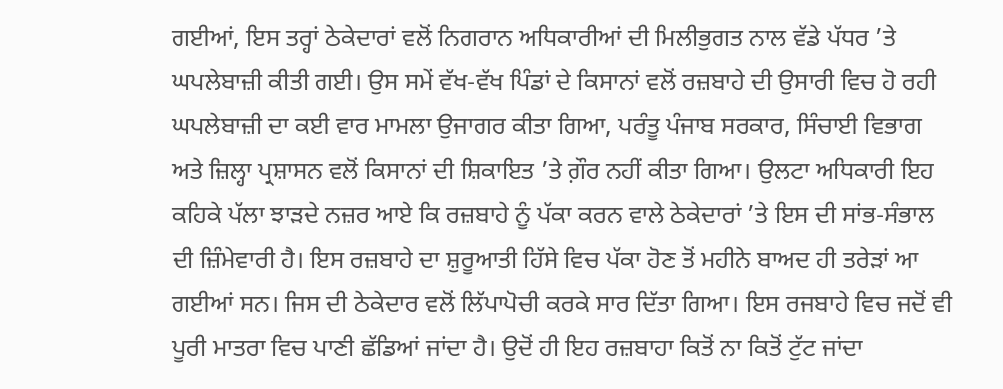ਗਈਆਂ, ਇਸ ਤਰ੍ਹਾਂ ਠੇਕੇਦਾਰਾਂ ਵਲੋਂ ਨਿਗਰਾਨ ਅਧਿਕਾਰੀਆਂ ਦੀ ਮਿਲੀਭੁਗਤ ਨਾਲ ਵੱਡੇ ਪੱਧਰ ’ਤੇ ਘਪਲੇਬਾਜ਼ੀ ਕੀਤੀ ਗਈ। ਉਸ ਸਮੇਂ ਵੱਖ-ਵੱਖ ਪਿੰਡਾਂ ਦੇ ਕਿਸਾਨਾਂ ਵਲੋਂ ਰਜ਼ਬਾਹੇ ਦੀ ਉਸਾਰੀ ਵਿਚ ਹੋ ਰਹੀ ਘਪਲੇਬਾਜ਼ੀ ਦਾ ਕਈ ਵਾਰ ਮਾਮਲਾ ਉਜਾਗਰ ਕੀਤਾ ਗਿਆ, ਪਰੰਤੂ ਪੰਜਾਬ ਸਰਕਾਰ, ਸਿੰਚਾਈ ਵਿਭਾਗ ਅਤੇ ਜ਼ਿਲ੍ਹਾ ਪ੍ਰਸ਼ਾਸਨ ਵਲੋਂ ਕਿਸਾਨਾਂ ਦੀ ਸ਼ਿਕਾਇਤ ’ਤੇ ਗ਼ੌਰ ਨਹੀਂ ਕੀਤਾ ਗਿਆ। ਉਲਟਾ ਅਧਿਕਾਰੀ ਇਹ ਕਹਿਕੇ ਪੱਲਾ ਝਾੜਦੇ ਨਜ਼ਰ ਆਏ ਕਿ ਰਜ਼ਬਾਹੇ ਨੂੰ ਪੱਕਾ ਕਰਨ ਵਾਲੇ ਠੇਕੇਦਾਰਾਂ ’ਤੇ ਇਸ ਦੀ ਸਾਂਭ-ਸੰਭਾਲ ਦੀ ਜ਼ਿੰਮੇਵਾਰੀ ਹੈ। ਇਸ ਰਜ਼ਬਾਹੇ ਦਾ ਸ਼ੁਰੂਆਤੀ ਹਿੱਸੇ ਵਿਚ ਪੱਕਾ ਹੋਣ ਤੋਂ ਮਹੀਨੇ ਬਾਅਦ ਹੀ ਤਰੇੜਾਂ ਆ ਗਈਆਂ ਸਨ। ਜਿਸ ਦੀ ਠੇਕੇਦਾਰ ਵਲੋਂ ਲਿੱਪਾਪੋਚੀ ਕਰਕੇ ਸਾਰ ਦਿੱਤਾ ਗਿਆ। ਇਸ ਰਜਬਾਹੇ ਵਿਚ ਜਦੋਂ ਵੀ ਪੂਰੀ ਮਾਤਰਾ ਵਿਚ ਪਾਣੀ ਛੱਡਿਆਂ ਜਾਂਦਾ ਹੈ। ਉਦੋਂ ਹੀ ਇਹ ਰਜ਼ਬਾਹਾ ਕਿਤੋਂ ਨਾ ਕਿਤੋਂ ਟੁੱਟ ਜਾਂਦਾ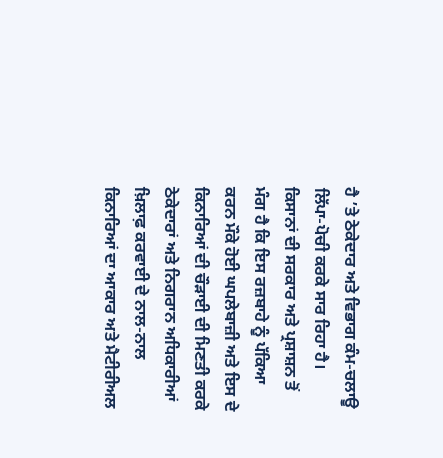ਹੈ ’ਤੇ ਠੇਕੇਦਾਰ ਅਤੇ ਵਿਭਾਗ ਕੰਮ-ਚਲਾਊ ਲਿੱਪਾ-ਪੋਚੀ ਕਰਕੇ ਸਾਰ ਰਿਹਾ ਹੈ। ਕਿਸਾਨਾਂ ਦੀ ਸਰਕਾਰ ਅਤੇ ਪ੍ਰਸ਼ਾਸ਼ਨ ਤੋਂ ਮੰਗ ਹੈ ਕਿ ਇਸ ਰਜ਼ਬਾਹੇ ਨੂੰ ਪੱਕਿਆ ਕਰਨ ਮੌਕੇ ਹੋਈ ਘਪਲੇਬਾਜ਼ੀ ਅਤੇ ਇਸ ਦੇ ਕਿਨਾਰਿਆਂ ਦੀ ਚੌੜਾਈ ਦੀ ਮਿਣਤੀ ਕਰਕੇ ਠੇਕੇਦਾਰਾਂ ਅਤੇ ਨਿਗਰਾਨ ਅਧਿਕਾਰੀਆਂ ਖ਼ਿਲਾਫ਼ ਕਰਵਾਈ ਦੇ ਨਾਲ-ਨਾਲ ਕਿਨਾਰਿਆਂ ਦਾ ਆਕਾਰ ਅਤੇ ਮੈਟੀਰੀਅਲ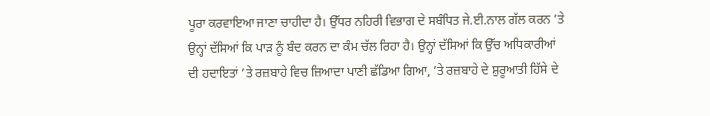ਪੂਰਾ ਕਰਵਾਇਆ ਜਾਣਾ ਚਾਹੀਦਾ ਹੈ। ਉੱਧਰ ਨਹਿਰੀ ਵਿਭਾਗ ਦੇ ਸਬੰਧਿਤ ਜੇ.ਈ.ਨਾਲ ਗੱਲ ਕਰਨ ’ਤੇ ਉਨ੍ਹਾਂ ਦੱਸਿਆਂ ਕਿ ਪਾੜ ਨੂੰ ਬੰਦ ਕਰਨ ਦਾ ਕੰਮ ਚੱਲ ਰਿਹਾ ਹੈ। ਉਨ੍ਹਾਂ ਦੱਸਿਆਂ ਕਿ ਉੱਚ ਅਧਿਕਾਰੀਆਂ ਦੀ ਹਦਾਇਤਾਂ ’ਤੇ ਰਜ਼ਬਾਹੇ ਵਿਚ ਜ਼ਿਆਦਾ ਪਾਣੀ ਛੱਡਿਆ ਗਿਆ, ’ਤੇ ਰਜ਼ਬਾਹੇ ਦੇ ਸ਼ੁਰੂਆਤੀ ਹਿੱਸੇ ਦੇ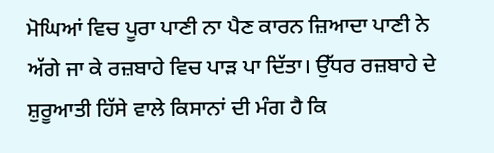ਮੋਘਿਆਂ ਵਿਚ ਪੂਰਾ ਪਾਣੀ ਨਾ ਪੈਣ ਕਾਰਨ ਜ਼ਿਆਦਾ ਪਾਣੀ ਨੇ ਅੱਗੇ ਜਾ ਕੇ ਰਜ਼ਬਾਹੇ ਵਿਚ ਪਾੜ ਪਾ ਦਿੱਤਾ। ਉੱਧਰ ਰਜ਼ਬਾਹੇ ਦੇ ਸ਼ੁਰੂਆਤੀ ਹਿੱਸੇ ਵਾਲੇ ਕਿਸਾਨਾਂ ਦੀ ਮੰਗ ਹੈ ਕਿ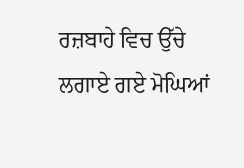ਰਜ਼ਬਾਹੇ ਵਿਚ ਉੱਚੇ ਲਗਾਏ ਗਏ ਮੋਘਿਆਂ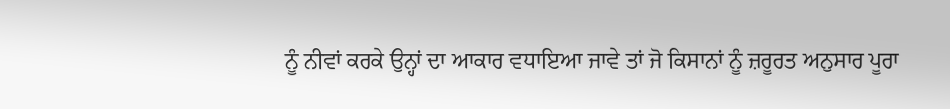ਨੂੰ ਨੀਵਾਂ ਕਰਕੇ ਉਨ੍ਹਾਂ ਦਾ ਆਕਾਰ ਵਧਾਇਆ ਜਾਵੇ ਤਾਂ ਜੋ ਕਿਸਾਨਾਂ ਨੂੰ ਜ਼ਰੂਰਤ ਅਨੁਸਾਰ ਪੂਰਾ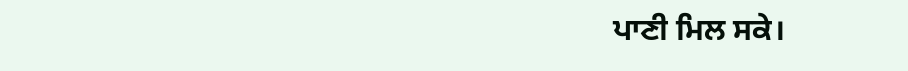ਪਾਣੀ ਮਿਲ ਸਕੇ।